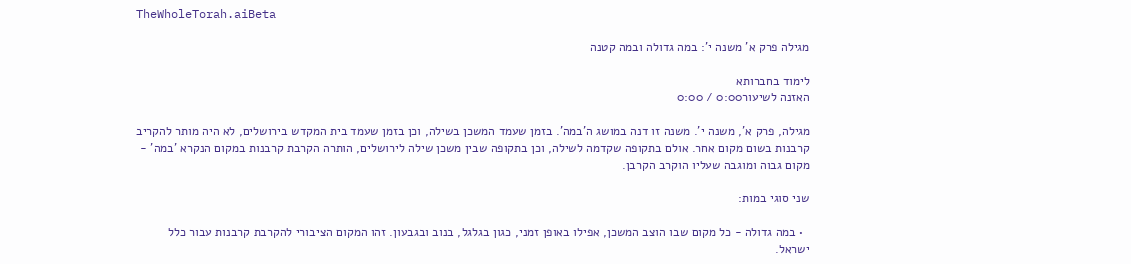TheWholeTorah.aiBeta

מגילה פרק א' משנה י': במה גדולה ובמה קטנה

לימוד בחברותא
האזנה לשיעור0:00 / 0:00

מגילה, פרק א', משנה י'. משנה זו דנה במושג ה'במה'. בזמן שעמד המשכן בשילה, וכן בזמן שעמד בית המקדש בירושלים, לא היה מותר להקריב קרבנות בשום מקום אחר. אולם בתקופה שקדמה לשילה, וכן בתקופה שבין משכן שילה לירושלים, הותרה הקרבת קרבנות במקום הנקרא 'במה' - מקום גבוה ומוגבה שעליו הוקרב הקרבן.

שני סוגי במות:

  • במה גדולה - כל מקום שבו הוצב המשכן, אפילו באופן זמני, כגון בגלגל, בנוב ובגבעון. זהו המקום הציבורי להקרבת קרבנות עבור כלל ישראל.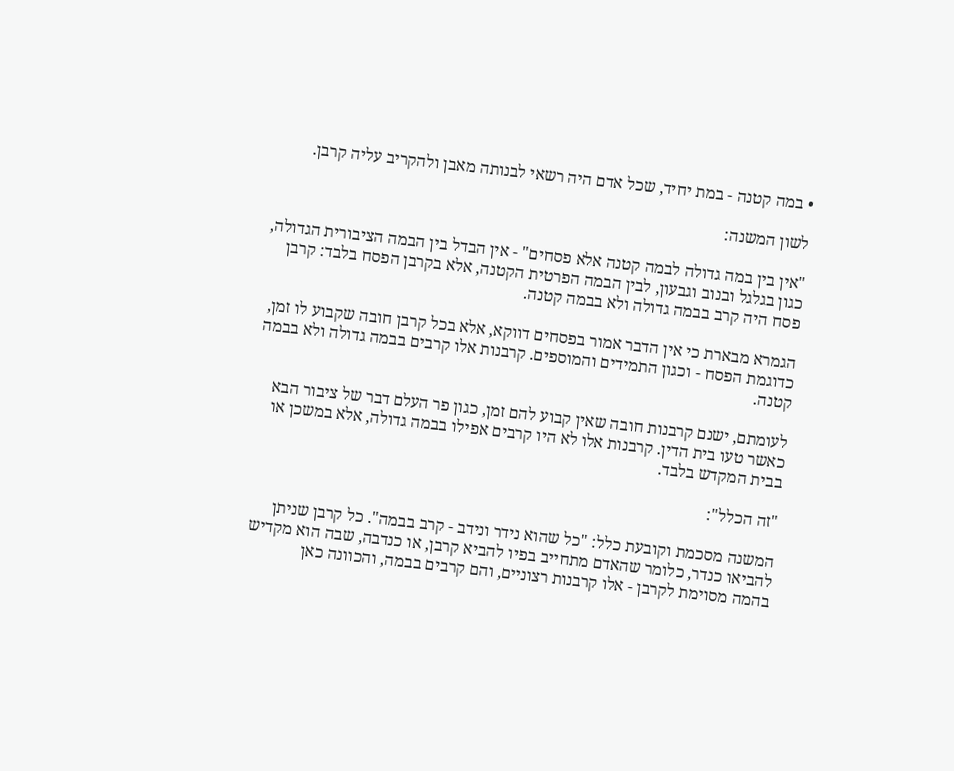• במה קטנה - במת יחיד, שכל אדם היה רשאי לבנותה מאבן ולהקריב עליה קרבן.

לשון המשנה:

"אין בין במה גדולה לבמה קטנה אלא פסחים" - אין הבדל בין הבמה הציבורית הגדולה, כגון בגלגל ובנוב וגבעון, לבין הבמה הפרטית הקטנה, אלא בקרבן הפסח בלבד: קרבן פסח היה קרב בבמה גדולה ולא בבמה קטנה.

הגמרא מבארת כי אין הדבר אמור בפסחים דווקא, אלא בכל קרבן חובה שקבוע לו זמן, כדוגמת הפסח - וכגון התמידים והמוספים. קרבנות אלו קרבים בבמה גדולה ולא בבמה קטנה.

לעומתם, ישנם קרבנות חובה שאין קבוע להם זמן, כגון פר העלם דבר של ציבור הבא כאשר טעו בית הדין. קרבנות אלו לא היו קרבים אפילו בבמה גדולה, אלא במשכן או בבית המקדש בלבד.

"זה הכלל":

המשנה מסכמת וקובעת כלל: "כל שהוא נידר ונידב - קרב בבמה". כל קרבן שניתן להביאו כנדר, כלומר שהאדם מתחייב בפיו להביא קרבן, או כנדבה, שבה הוא מקדיש בהמה מסוימת לקרבן - אלו קרבנות רצוניים, והם קרבים בבמה, והכוונה כאן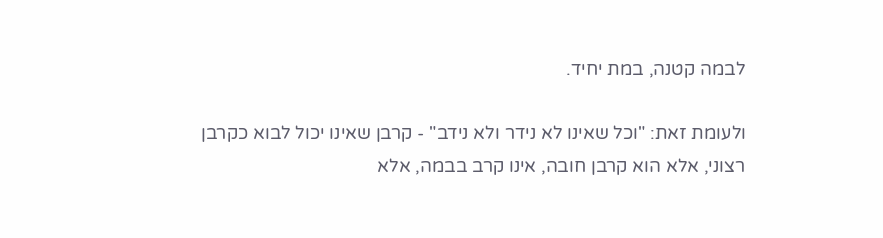לבמה קטנה, במת יחיד.

ולעומת זאת: "וכל שאינו לא נידר ולא נידב" - קרבן שאינו יכול לבוא כקרבן רצוני, אלא הוא קרבן חובה, אינו קרב בבמה, אלא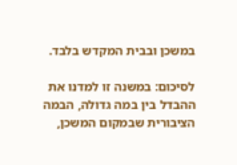במשכן ובבית המקדש בלבד.

לסיכום: במשנה זו למדנו את ההבדל בין במה גדולה, הבמה הציבורית שבמקום המשכן,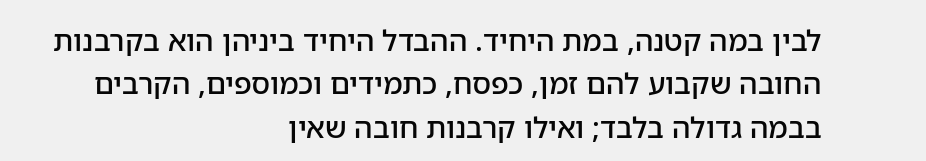לבין במה קטנה, במת היחיד. ההבדל היחיד ביניהן הוא בקרבנות החובה שקבוע להם זמן, כפסח, כתמידים וכמוספים, הקרבים בבמה גדולה בלבד; ואילו קרבנות חובה שאין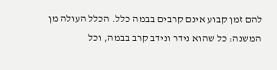להם זמן קבוע אינם קרבים בבמה כלל. הכלל העולה מן המשנה: כל שהוא נידר ונידב קרב בבמה, וכל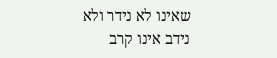שאינו לא נידר ולא נידב אינו קרב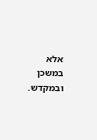אלא במשכן ובמקדש.